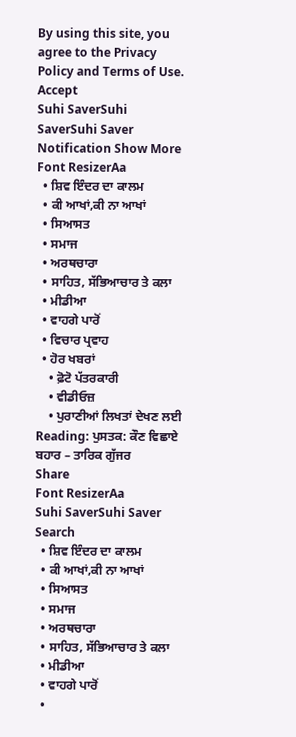By using this site, you agree to the Privacy Policy and Terms of Use.
Accept
Suhi SaverSuhi SaverSuhi Saver
Notification Show More
Font ResizerAa
  • ਸ਼ਿਵ ਇੰਦਰ ਦਾ ਕਾਲਮ
  • ਕੀ ਆਖਾਂ,ਕੀ ਨਾ ਆਖਾਂ
  • ਸਿਆਸਤ
  • ਸਮਾਜ
  • ਅਰਥਚਾਰਾ
  • ਸਾਹਿਤ, ਸੱਭਿਆਚਾਰ ਤੇ ਕਲਾ
  • ਮੀਡੀਆ
  • ਵਾਹਗੇ ਪਾਰੋਂ
  • ਵਿਚਾਰ ਪ੍ਰਵਾਹ
  • ਹੋਰ ਖਬਰਾਂ
    • ਫ਼ੋਟੋ ਪੱਤਰਕਾਰੀ
    • ਵੀਡੀਓਜ਼
    • ਪੁਰਾਣੀਆਂ ਲਿਖਤਾਂ ਦੇਖਣ ਲਈ
Reading: ਪੁਸਤਕ: ਕੌਣ ਵਿਛਾਏ ਬਹਾਰ – ਤਾਰਿਕ ਗੁੱਜਰ
Share
Font ResizerAa
Suhi SaverSuhi Saver
Search
  • ਸ਼ਿਵ ਇੰਦਰ ਦਾ ਕਾਲਮ
  • ਕੀ ਆਖਾਂ,ਕੀ ਨਾ ਆਖਾਂ
  • ਸਿਆਸਤ
  • ਸਮਾਜ
  • ਅਰਥਚਾਰਾ
  • ਸਾਹਿਤ, ਸੱਭਿਆਚਾਰ ਤੇ ਕਲਾ
  • ਮੀਡੀਆ
  • ਵਾਹਗੇ ਪਾਰੋਂ
  •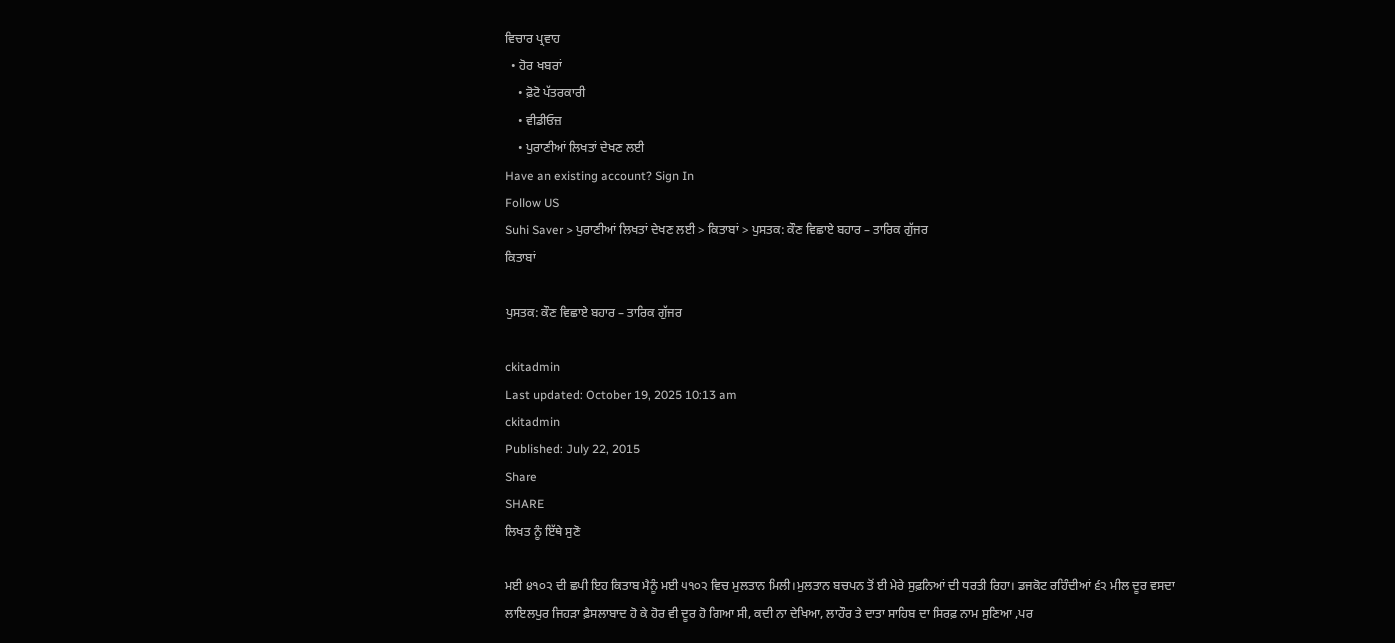ਵਿਚਾਰ ਪ੍ਰਵਾਹ
  • ਹੋਰ ਖਬਰਾਂ
    • ਫ਼ੋਟੋ ਪੱਤਰਕਾਰੀ
    • ਵੀਡੀਓਜ਼
    • ਪੁਰਾਣੀਆਂ ਲਿਖਤਾਂ ਦੇਖਣ ਲਈ
Have an existing account? Sign In
Follow US
Suhi Saver > ਪੁਰਾਣੀਆਂ ਲਿਖਤਾਂ ਦੇਖਣ ਲਈ > ਕਿਤਾਬਾਂ > ਪੁਸਤਕ: ਕੌਣ ਵਿਛਾਏ ਬਹਾਰ – ਤਾਰਿਕ ਗੁੱਜਰ
ਕਿਤਾਬਾਂ

ਪੁਸਤਕ: ਕੌਣ ਵਿਛਾਏ ਬਹਾਰ – ਤਾਰਿਕ ਗੁੱਜਰ

ckitadmin
Last updated: October 19, 2025 10:13 am
ckitadmin
Published: July 22, 2015
Share
SHARE
ਲਿਖਤ ਨੂੰ ਇੱਥੇ ਸੁਣੋ

ਮਈ ੪੧੦੨ ਦੀ ਛਪੀ ਇਹ ਕਿਤਾਬ ਮੈਨੂੰ ਮਈ ੫੧੦੨ ਵਿਚ ਮੁਲਤਾਨ ਮਿਲੀ।ਮੁਲਤਾਨ ਬਚਪਨ ਤੋਂ ਈ ਮੇਰੇ ਸੁਫ਼ਨਿਆਂ ਦੀ ਧਰਤੀ ਰਿਹਾ। ਡਜਕੋਟ ਰਹਿੰਦੀਆਂ ੬੨ ਮੀਲ ਦੂਰ ਵਸਦਾ ਲਾਇਲਪੁਰ ਜਿਹੜਾ ਫ਼ੈਸਲਾਬਾਦ ਹੋ ਕੇ ਹੋਰ ਵੀ ਦੂਰ ਹੋ ਗਿਆ ਸੀ, ਕਦੀ ਨਾ ਦੇਖਿਆ, ਲਾਹੌਰ ਤੇ ਦਾਤਾ ਸਾਹਿਬ ਦਾ ਸਿਰਫ਼ ਨਾਮ ਸੁਣਿਆ ,ਪਰ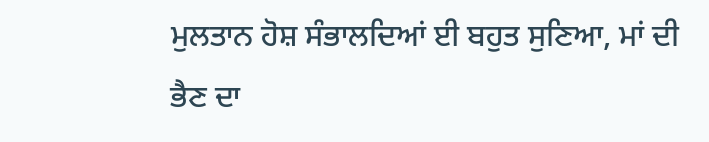ਮੁਲਤਾਨ ਹੋਸ਼ ਸੰਭਾਲਦਿਆਂ ਈ ਬਹੁਤ ਸੁਣਿਆ, ਮਾਂ ਦੀ ਭੈਣ ਦਾ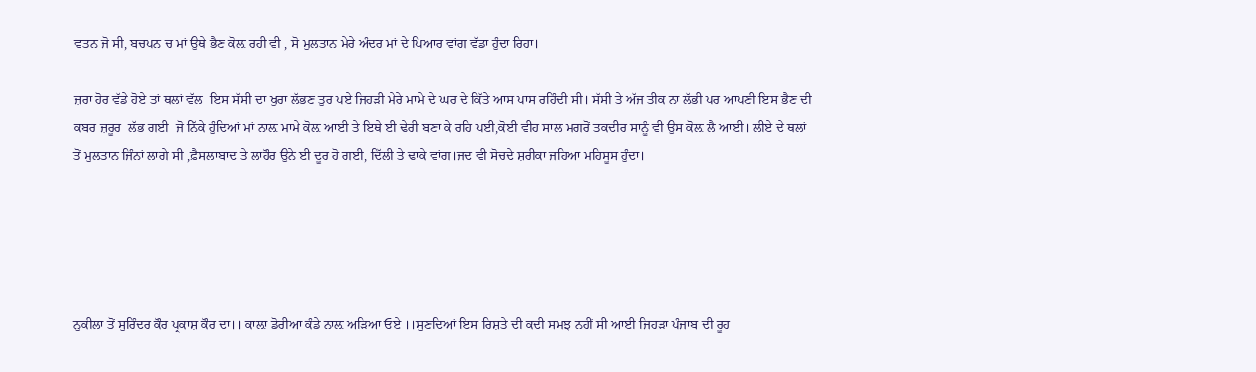ਵਤਨ ਜੋ ਸੀ, ਬਚਪਨ ਚ ਮਾਂ ਉਥੇ ਭੈਣ ਕੋਲ਼ ਰਹੀ ਵੀ , ਸੋ ਮੁਲਤਾਨ ਮੇਰੇ ਅੰਦਰ ਮਾਂ ਦੇ ਪਿਆਰ ਵਾਂਗ ਵੱਡਾ ਹੁੰਦਾ ਰਿਹਾ।

ਜ਼ਰਾ ਹੋਰ ਵੱਡੇ ਹੋਏ ਤਾਂ ਥਲਾਂ ਵੱਲ  ਇਸ ਸੱਸੀ ਦਾ ਖੁਰਾ ਲੱਭਣ ਤੁਰ ਪਏ ਜਿਹੜੀ ਮੇਰੇ ਮਾਮੇ ਦੇ ਘਰ ਦੇ ਕਿੱਤੇ ਆਸ ਪਾਸ ਰਹਿੰਦੀ ਸੀ। ਸੱਸੀ ਤੇ ਅੱਜ ਤੀਕ ਨਾ ਲੱਭੀ ਪਰ ਆਪਣੀ ਇਸ ਭੈਣ ਦੀ ਕਬਰ ਜ਼ਰੂਰ  ਲੱਭ ਗਈ  ਜੋ ਨਿੱਕੇ ਹੁੰਦਿਆਂ ਮਾਂ ਨਾਲ਼ ਮਾਮੇ ਕੋਲ਼ ਆਈ ਤੇ ਇਥੇ ਈ ਢੇਰੀ ਬਣਾ ਕੇ ਰਹਿ ਪਈ,ਕੋਈ ਵੀਹ ਸਾਲ ਮਗਰੋਂ ਤਕਦੀਰ ਸਾਨੂੰ ਵੀ ਉਸ ਕੋਲ਼ ਲੈ ਆਈ। ਲੀਏ ਦੇ ਥਲਾਂ ਤੋਂ ਮੁਲਤਾਨ ਜਿੰਨਾਂ ਲਾਗੇ ਸੀ ,ਫ਼ੈਸਲਾਬਾਦ ਤੇ ਲਾਹੌਰ ਉਨੇ ਈ ਦੂਰ ਹੋ ਗਈ, ਦਿੱਲੀ ਤੇ ਢਾਕੇ ਵਾਂਗ।ਜਦ ਵੀ ਸੋਚਦੇ ਸ਼ਰੀਕਾ ਜਹਿਆ ਮਹਿਸੂਸ ਹੁੰਦਾ।





ਨੁਕੀਲਾ ਤੋਂ ਸੁਰਿੰਦਰ ਕੌਰ ਪ੍ਰਕਾਸ਼ ਕੌਰ ਦਾ।। ਕਾਲ਼ਾ ਡੋਰੀਆ ਕੰਡੇ ਨਾਲ਼ ਅੜਿਆ ਓਏ ।।ਸੁਣਦਿਆਂ ਇਸ ਰਿਸ਼ਤੇ ਦੀ ਕਦੀ ਸਮਝ ਨਹੀਂ ਸੀ ਆਈ ਜਿਹੜਾ ਪੰਜਾਬ ਦੀ ਰੂਹ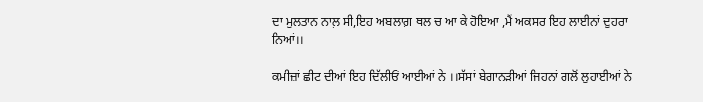ਦਾ ਮੁਲਤਾਨ ਨਾਲ਼ ਸੀ,ਇਹ ਅਬਲਾਗ਼ ਥਲ ਚ ਆ ਕੇ ਹੋਇਆ ,ਮੈਂ ਅਕਸਰ ਇਹ ਲਾਈਨਾਂ ਦੁਹਰਾ ਨਿਆਂ।।

ਕਮੀਜ਼ਾਂ ਛੀਟ ਦੀਆਂ ਇਹ ਦਿੱਲੀਓਂ ਆਈਆਂ ਨੇ ।।ਸੱਸਾਂ ਬੇਗਾਨੜੀਆਂ ਜਿਹਨਾਂ ਗਲੋਂ ਲੁਹਾਈਆਂ ਨੇ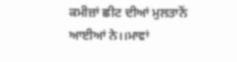ਕਮੀਜ਼ਾਂ ਛੀਟ ਦੀਆਂ ਮੁਲਤਾਨੋਂ ਆਈਆਂ ਨੇ।।ਮਾਵਾਂ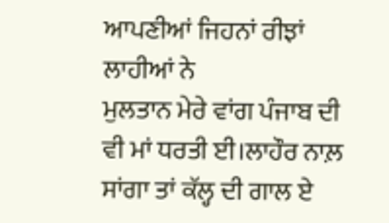ਆਪਣੀਆਂ ਜਿਹਨਾਂ ਰੀਝਾਂ ਲਾਹੀਆਂ ਨੇ
ਮੁਲਤਾਨ ਮੇਰੇ ਵਾਂਗ ਪੰਜਾਬ ਦੀ ਵੀ ਮਾਂ ਧਰਤੀ ਈ।ਲਾਹੌਰ ਨਾਲ਼ ਸਾਂਗਾ ਤਾਂ ਕੱਲ੍ਹ ਦੀ ਗਾਲ ਏ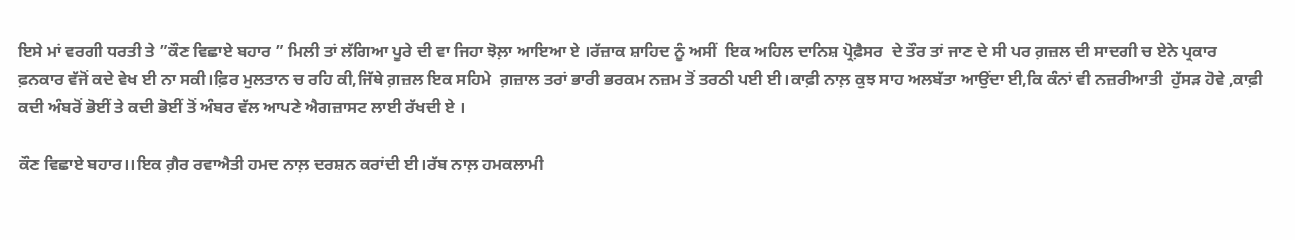ਇਸੇ ਮਾਂ ਵਰਗੀ ਧਰਤੀ ਤੇ ”ਕੌਣ ਵਿਛਾਏ ਬਹਾਰ ” ਮਿਲੀ ਤਾਂ ਲੱਗਿਆ ਪੂਰੇ ਦੀ ਵਾ ਜਿਹਾ ਝੋਲ਼ਾ ਆਇਆ ਏ ।ਰੱਜ਼ਾਕ ਸ਼ਾਹਿਦ ਨੂੰ ਅਸੀਂ  ਇਕ ਅਹਿਲ ਦਾਨਿਸ਼ ਪ੍ਰੋਫ਼ੈਸਰ  ਦੇ ਤੌਰ ਤਾਂ ਜਾਣ ਦੇ ਸੀ ਪਰ ਗ਼ਜ਼ਲ ਦੀ ਸਾਦਗੀ ਚ ਏਨੇ ਪ੍ਰਕਾਰ ਫ਼ਨਕਾਰ ਵੱਜੋਂ ਕਦੇ ਵੇਖ ਈ ਨਾ ਸਕੀ।ਫ਼ਿਰ ਮੁਲਤਾਨ ਚ ਰਹਿ ਕੀ,ਜਿੱਥੇ ਗ਼ਜ਼ਲ ਇਕ ਸਹਿਮੇ  ਗ਼ਜ਼ਾਲ ਤਰਾਂ ਭਾਰੀ ਭਰਕਮ ਨਜ਼ਮ ਤੋਂ ਤਰਠੀ ਪਈ ਈ।ਕਾਫ਼ੀ ਨਾਲ਼ ਕੁਝ ਸਾਹ ਅਲਬੱਤਾ ਆਉਂਦਾ ਈ,ਕਿ ਕੰਨਾਂ ਵੀ ਨਜ਼ਰੀਆਤੀ  ਹੁੱਸੜ ਹੋਵੇ ,ਕਾਫ਼ੀ ਕਦੀ ਅੰਬਰੋਂ ਭੋਈਂ ਤੇ ਕਦੀ ਭੋਈਂ ਤੋਂ ਅੰਬਰ ਵੱਲ ਆਪਣੇ ਐਗਜ਼ਾਸਟ ਲਾਈ ਰੱਖਦੀ ਏ ।

ਕੌਣ ਵਿਛਾਏ ਬਹਾਰ।।ਇਕ ਗ਼ੈਰ ਰਵਾਐਤੀ ਹਮਦ ਨਾਲ਼ ਦਰਸ਼ਨ ਕਰਾਂਦੀ ਈ।ਰੱਬ ਨਾਲ਼ ਹਮਕਲਾਮੀ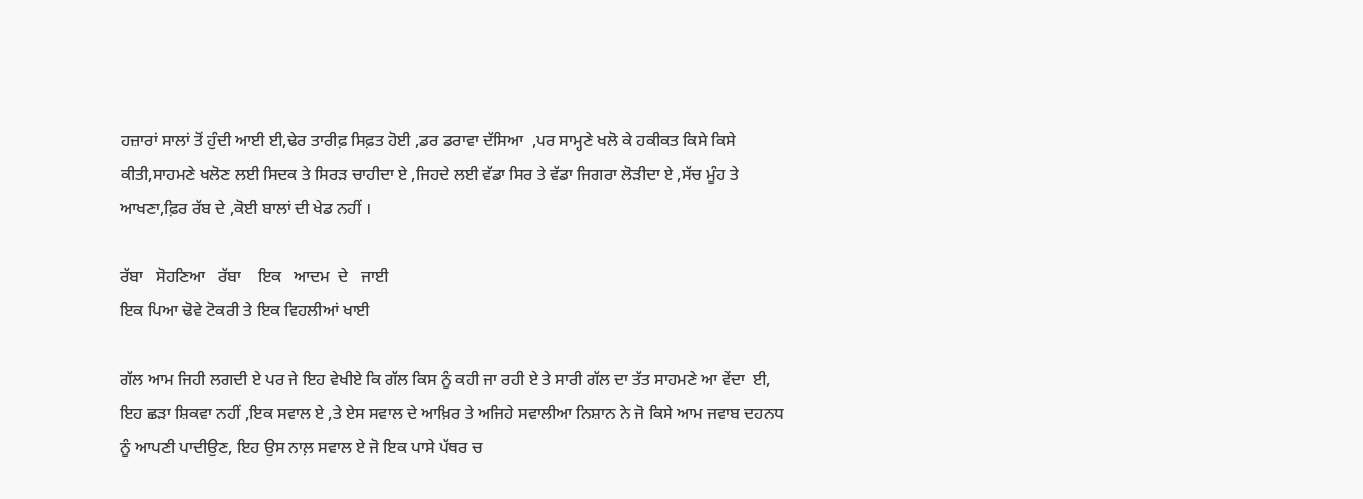ਹਜ਼ਾਰਾਂ ਸਾਲਾਂ ਤੋਂ ਹੁੰਦੀ ਆਈ ਈ,ਢੇਰ ਤਾਰੀਫ਼ ਸਿਫ਼ਤ ਹੋਈ ,ਡਰ ਡਰਾਵਾ ਦੱਸਿਆ  ,ਪਰ ਸਾਮ੍ਹਣੇ ਖਲੋ ਕੇ ਹਕੀਕਤ ਕਿਸੇ ਕਿਸੇ ਕੀਤੀ,ਸਾਹਮਣੇ ਖਲੋਣ ਲਈ ਸਿਦਕ ਤੇ ਸਿਰੜ ਚਾਹੀਦਾ ਏ ,ਜਿਹਦੇ ਲਈ ਵੱਡਾ ਸਿਰ ਤੇ ਵੱਡਾ ਜਿਗਰਾ ਲੋੜੀਦਾ ਏ ,ਸੱਚ ਮੂੰਹ ਤੇ ਆਖਣਾ,ਫ਼ਿਰ ਰੱਬ ਦੇ ,ਕੋਈ ਬਾਲਾਂ ਦੀ ਖੇਡ ਨਹੀਂ ।

ਰੱਬਾ   ਸੋਹਣਿਆ   ਰੱਬਾ    ਇਕ   ਆਦਮ  ਦੇ   ਜਾਈ
ਇਕ ਪਿਆ ਢੋਵੇ ਟੋਕਰੀ ਤੇ ਇਕ ਵਿਹਲੀਆਂ ਖਾਈ

ਗੱਲ ਆਮ ਜਿਹੀ ਲਗਦੀ ਏ ਪਰ ਜੇ ਇਹ ਵੇਖੀਏ ਕਿ ਗੱਲ ਕਿਸ ਨੂੰ ਕਹੀ ਜਾ ਰਹੀ ਏ ਤੇ ਸਾਰੀ ਗੱਲ ਦਾ ਤੱਤ ਸਾਹਮਣੇ ਆ ਵੇਂਦਾ  ਈ, ਇਹ ਛੜਾ ਸ਼ਿਕਵਾ ਨਹੀਂ ,ਇਕ ਸਵਾਲ ਏ ,ਤੇ ਏਸ ਸਵਾਲ ਦੇ ਆਖ਼ਿਰ ਤੇ ਅਜਿਹੇ ਸਵਾਲੀਆ ਨਿਸ਼ਾਨ ਨੇ ਜੋ ਕਿਸੇ ਆਮ ਜਵਾਬ ਦਹਨਧ ਨੂੰ ਆਪਣੀ ਪਾਦੀਉਣ, ਇਹ ਉਸ ਨਾਲ਼ ਸਵਾਲ ਏ ਜੋ ਇਕ ਪਾਸੇ ਪੱਥਰ ਚ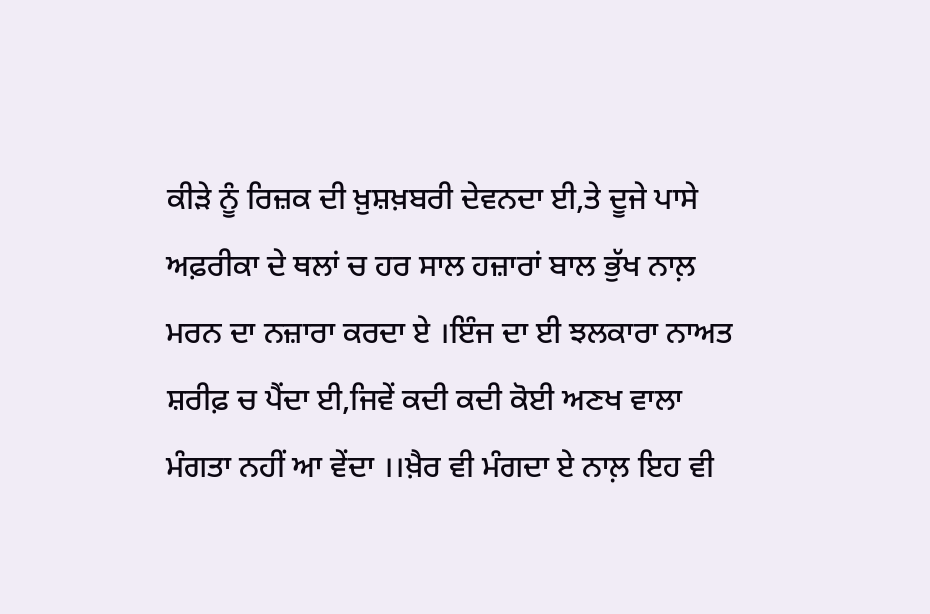ਕੀੜੇ ਨੂੰ ਰਿਜ਼ਕ ਦੀ ਖ਼ੁਸ਼ਖ਼ਬਰੀ ਦੇਵਨਦਾ ਈ,ਤੇ ਦੂਜੇ ਪਾਸੇ ਅਫ਼ਰੀਕਾ ਦੇ ਥਲਾਂ ਚ ਹਰ ਸਾਲ ਹਜ਼ਾਰਾਂ ਬਾਲ ਭੁੱਖ ਨਾਲ਼ ਮਰਨ ਦਾ ਨਜ਼ਾਰਾ ਕਰਦਾ ਏ ।ਇੰਜ ਦਾ ਈ ਝਲਕਾਰਾ ਨਾਅਤ ਸ਼ਰੀਫ਼ ਚ ਪੈਂਦਾ ਈ,ਜਿਵੇਂ ਕਦੀ ਕਦੀ ਕੋਈ ਅਣਖ ਵਾਲਾ ਮੰਗਤਾ ਨਹੀਂ ਆ ਵੇਂਦਾ ।।ਖ਼ੈਰ ਵੀ ਮੰਗਦਾ ਏ ਨਾਲ਼ ਇਹ ਵੀ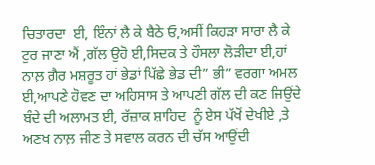ਚਿਤਾਰਦਾ  ਈ, ਇੰਨਾਂ ਲੈ ਕੇ ਬੈਠੇ ਓ,ਅਸੀਂ ਕਿਹੜਾ ਸਾਰਾ ਲੈ ਕੇ ਟੁਰ ਜਾਣਾ ਐਂ ,ਗੱਲ ਉਹੋ ਈ,ਸਿਦਕ ਤੇ ਹੌਸਲਾ ਲੋੜੀਦਾ ਈ,ਹਾਂ ਨਾਲ਼ ਗ਼ੈਰ ਮਸ਼ਰੂਤ ਹਾਂ ਭੇਡਾਂ ਪਿੱਛੇ ਭੇਡ ਦੀ” ਭੀ” ਵਰਗਾ ਅਮਲ ਈ,ਆਪਣੇ ਹੋਵਣ ਦਾ ਅਹਿਸਾਸ ਤੇ ਆਪਣੀ ਗੱਲ ਦੀ ਕਣ ਜਿਉਂਦੇ ਬੰਦੇ ਦੀ ਅਲਾਮਤ ਈ, ਰੱਜ਼ਾਕ ਸ਼ਾਹਿਦ  ਨੂੰ ਏਸ ਪੱਖੋਂ ਦੇਖੀਏ ,ਤੇ ਅਣਖ ਨਾਲ਼ ਜੀਣ ਤੇ ਸਵਾਲ ਕਰਨ ਦੀ ਚੱਸ ਆਉਂਦੀ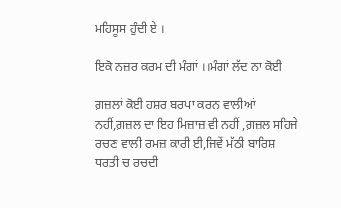ਮਹਿਸੂਸ ਹੁੰਦੀ ਏ ।

ਇਕੋ ਨਜ਼ਰ ਕਰਮ ਦੀ ਮੰਗਾਂ ।।ਮੰਗਾਂ ਲੱਦ ਨਾ ਕੋਈ

ਗ਼ਜ਼ਲਾਂ ਕੋਈ ਹਸ਼ਰ ਬਰਪਾ ਕਰਨ ਵਾਲੀਆਂ ਨਹੀਂ,ਗ਼ਜ਼ਲ ਦਾ ਇਹ ਮਿਜ਼ਾਜ਼ ਵੀ ਨਹੀਂ ,ਗ਼ਜ਼ਲ ਸਹਿਜੇ ਰਚਣ ਵਾਲੀ ਰਮਜ਼ ਕਾਰੀ ਈ,ਜਿਵੇਂ ਮੱਠੀ ਬਾਰਿਸ਼ ਧਰਤੀ ਚ ਰਚਦੀ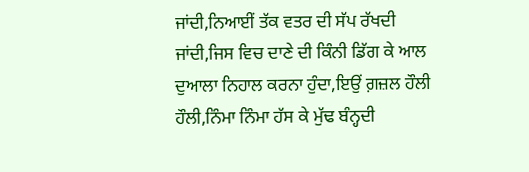ਜਾਂਦੀ,ਨਿਆਈਂ ਤੱਕ ਵਤਰ ਦੀ ਸੱਪ ਰੱਖਦੀ ਜਾਂਦੀ,ਜਿਸ ਵਿਚ ਦਾਣੇ ਦੀ ਕਿੰਨੀ ਡਿੱਗ ਕੇ ਆਲ ਦੁਆਲਾ ਨਿਹਾਲ ਕਰਨਾ ਹੁੰਦਾ,ਇਉਂ ਗ਼ਜ਼ਲ ਹੌਲੀ ਹੌਲੀ,ਨਿੰਮਾ ਨਿੰਮਾ ਹੱਸ ਕੇ ਮੁੱਢ ਬੰਨ੍ਹਦੀ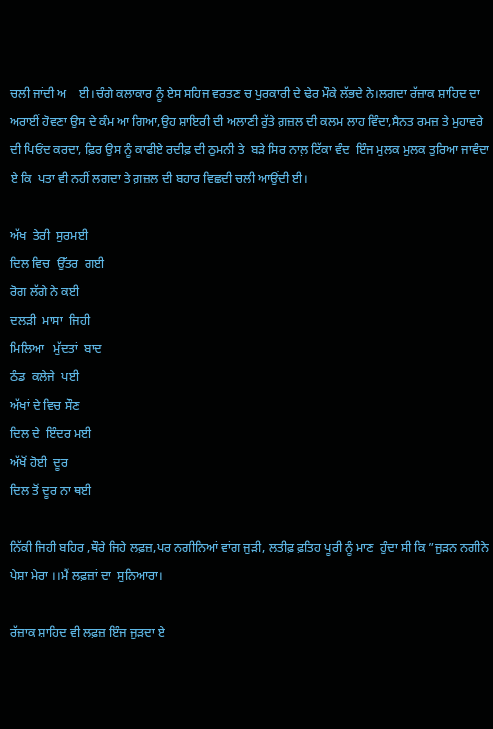ਚਲੀ ਜਾਂਦੀ ਅ    ਈ।ਚੰਗੇ ਕਲਾਕਾਰ ਨੂੰ ਏਸ ਸਹਿਜ ਵਰਤਣ ਚ ਪੁਰਕਾਰੀ ਦੇ ਢੇਰ ਮੌਕੇ ਲੱਭਦੇ ਨੇ।ਲਗਦਾ ਰੱਜ਼ਾਕ ਸ਼ਾਹਿਦ ਦਾ ਅਰਾਈਂ ਹੋਵਣਾ ਉਸ ਦੇ ਕੰਮ ਆ ਗਿਆ,ਉਹ ਸ਼ਾਇਰੀ ਦੀ ਅਲਾਣੀ ਰੁੱਤੇ ਗ਼ਜ਼ਲ ਦੀ ਕਲਮ ਲਾਹ ਵਿੰਦਾ,ਸੈਨਤ ਰਮਜ਼ ਤੇ ਮੁਹਾਵਰੇ ਦੀ ਪਿਓਂਦ ਕਰਦਾ, ਫ਼ਿਰ ਉਸ ਨੂੰ ਕਾਫੀਏ ਰਦੀਫ਼ ਦੀ ਠੁਮਨੀ ਤੇ  ਬੜੇ ਸਿਰ ਨਾਲ਼ ਟਿੱਕਾ ਵੰਦ  ਇੰਜ ਮੁਲਕ ਮੁਲਕ ਤੁਰਿਆ ਜਾਵੰਦਾ ਏ ਕਿ  ਪਤਾ ਵੀ ਨਹੀਂ ਲਗਦਾ ਤੇ ਗ਼ਜ਼ਲ ਦੀ ਬਹਾਰ ਵਿਛਦੀ ਚਲੀ ਆਉਂਦੀ ਈ।

ਅੱਖ  ਤੇਰੀ  ਸੁਰਮਈ
ਦਿਲ ਵਿਚ  ਉੱਤਰ  ਗਈ
ਰੋਗ ਲੱਗੇ ਨੇ ਕਈ
ਦਲੜੀ  ਮਾਸਾ  ਜਿਹੀ
ਮਿਲਿਆ   ਮੁੱਦਤਾਂ  ਬਾਦ
ਠੰਡ  ਕਲੇਜੇ  ਪਈ
ਅੱਖਾਂ ਦੇ ਵਿਚ ਸੌਣ
ਦਿਲ ਦੇ  ਇੰਦਰ ਮਈ
ਅੱਖੋਂ ਹੋਈ  ਦੂਰ
ਦਿਲ ਤੋਂ ਦੂਰ ਨਾ ਥਈ

ਨਿੱਕੀ ਜਿਹੀ ਬਹਿਰ ,ਥੌਰੇ ਜਿਹੇ ਲਫ਼ਜ਼,ਪਰ ਨਗੀਨਿਆਂ ਵਾਂਗ ਜੁੜੀ, ਲਤੀਫ਼ ਫ਼ਤਿਹ ਪੂਰੀ ਨੂੰ ਮਾਣ  ਹੁੰਦਾ ਸੀ ਕਿ ”ਜੁੜਨ ਨਗੀਨੇ ਪੇਸ਼ਾ ਮੇਰਾ ।।ਮੈਂ ਲਫ਼ਜ਼ਾਂ ਦਾ  ਸੁਨਿਆਰਾ।

ਰੱਜ਼ਾਕ ਸ਼ਾਹਿਦ ਵੀ ਲਫ਼ਜ਼ ਇੰਜ ਜੁੜਦਾ ਏ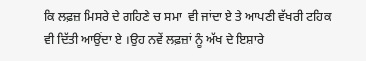ਕਿ ਲਫ਼ਜ਼ ਮਿਸਰੇ ਦੇ ਗਹਿਣੇ ਚ ਸਮਾ  ਵੀ ਜਾਂਦਾ ਏ ਤੇ ਆਪਣੀ ਵੱਖਰੀ ਟਹਿਕ ਵੀ ਦਿੱਤੀ ਆਉਂਦਾ ਏ ।ਉਹ ਨਵੇਂ ਲਫ਼ਜ਼ਾਂ ਨੂੰ ਅੱਖ ਦੇ ਇਸ਼ਾਰੇ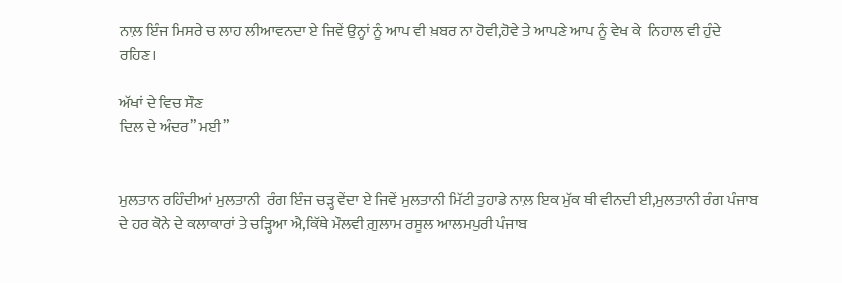ਨਾਲ਼ ਇੰਜ ਮਿਸਰੇ ਚ ਲਾਹ ਲੀਆਵਨਦਾ ਏ ਜਿਵੇਂ ਉਨ੍ਹਾਂ ਨੂੰ ਆਪ ਵੀ ਖ਼ਬਰ ਨਾ ਹੋਵੀ,ਹੋਵੇ ਤੇ ਆਪਣੇ ਆਪ ਨੂੰ ਵੇਖ ਕੇ  ਨਿਹਾਲ ਵੀ ਹੁੰਦੇ ਰਹਿਣ।

ਅੱਖਾਂ ਦੇ ਵਿਚ ਸੌਣ
ਦਿਲ ਦੇ ਅੰਦਰ” ਮਈ”


ਮੁਲਤਾਨ ਰਹਿੰਦੀਆਂ ਮੁਲਤਾਨੀ  ਰੰਗ ਇੰਜ ਚੜ੍ਹ ਵੇਂਦਾ ਏ ਜਿਵੇਂ ਮੁਲਤਾਨੀ ਮਿੱਟੀ ਤੁਹਾਡੇ ਨਾਲ਼ ਇਕ ਮੁੱਕ ਥੀ ਵੀਨਦੀ ਈ,ਮੁਲਤਾਨੀ ਰੰਗ ਪੰਜਾਬ ਦੇ ਹਰ ਕੋਨੇ ਦੇ ਕਲਾਕਾਰਾਂ ਤੇ ਚੜ੍ਹਿਆ ਐ,ਕਿੱਥੇ ਮੌਲਵੀ ਗ਼ੁਲਾਮ ਰਸੂਲ ਆਲਮਪੁਰੀ ਪੰਜਾਬ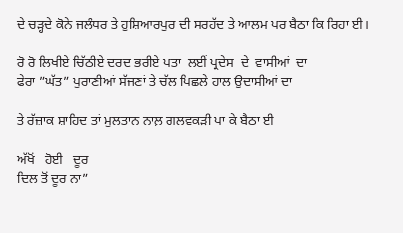ਦੇ ਚੜ੍ਹਦੇ ਕੋਨੇ ਜਲੰਧਰ ਤੇ ਹੁਸ਼ਿਆਰਪੁਰ ਦੀ ਸਰਹੱਦ ਤੇ ਆਲਮ ਪਰ ਬੈਠਾ ਕਿ ਰਿਹਾ ਈ।

ਰੋ ਰੋ ਲਿਖੀਏ ਚਿੱਠੀਏ ਦਰਦ ਭਰੀਏ ਪਤਾ  ਲਈਂ ਪ੍ਰਦੇਸ  ਦੇ  ਵਾਸੀਆਂ  ਦਾ
ਫੇਰਾ ”ਘੱਤ” ਪੁਰਾਣੀਆਂ ਸੱਜਣਾਂ ਤੇ ਚੱਲ ਪਿਛਲੇ ਹਾਲ ਉਦਾਸੀਆਂ ਦਾ

ਤੇ ਰੱਜ਼ਾਕ ਸ਼ਾਹਿਦ ਤਾਂ ਮੁਲਤਾਨ ਨਾਲ਼ ਗਲਵਕੜੀ ਪਾ ਕੇ ਬੈਠਾ ਈ

ਅੱਖੋਂ   ਹੋਈ   ਦੂਰ
ਦਿਲ ਤੋਂ ਦੂਰ ਨਾ”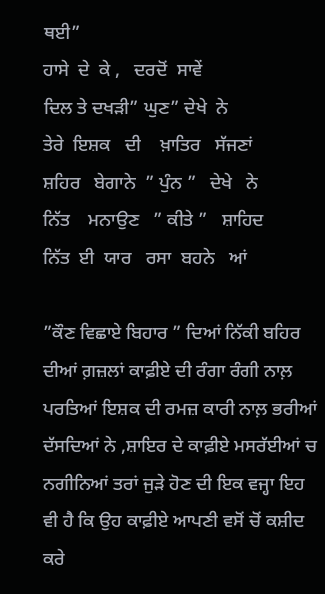ਥਈ”
ਹਾਸੇ  ਦੇ  ਕੇ ,   ਦਰਦੋਂ  ਸਾਵੇਂ
ਦਿਲ ਤੇ ਦਖੜੀ” ਘੁਣ” ਦੇਖੇ  ਨੇ
ਤੇਰੇ  ਇਸ਼ਕ   ਦੀ    ਖ਼ਾਤਿਰ   ਸੱਜਣਾਂ
ਸ਼ਹਿਰ   ਬੇਗਾਨੇ  ” ਪੁੰਨ ”   ਦੇਖੇ   ਨੇ
ਨਿੱਤ    ਮਨਾਉਣ   ” ਕੀਤੇ ”   ਸ਼ਾਹਿਦ
ਨਿੱਤ  ਈ  ਯਾਰ   ਰਸਾ  ਬਹਨੇ   ਆਂ

”ਕੌਣ ਵਿਛਾਏ ਬਿਹਾਰ ” ਦਿਆਂ ਨਿੱਕੀ ਬਹਿਰ ਦੀਆਂ ਗ਼ਜ਼ਲਾਂ ਕਾਫ਼ੀਏ ਦੀ ਰੰਗਾ ਰੰਗੀ ਨਾਲ਼ ਪਰਤਿਆਂ ਇਸ਼ਕ ਦੀ ਰਮਜ਼ ਕਾਰੀ ਨਾਲ਼ ਭਰੀਆਂ ਦੱਸਦਿਆਂ ਨੇ ,ਸ਼ਾਇਰ ਦੇ ਕਾਫ਼ੀਏ ਮਸਰੱਈਆਂ ਚ ਨਗੀਨਿਆਂ ਤਰਾਂ ਜੁੜੇ ਹੋਣ ਦੀ ਇਕ ਵਜ੍ਹਾ ਇਹ ਵੀ ਹੈ ਕਿ ਉਹ ਕਾਫ਼ੀਏ ਆਪਣੀ ਵਸੋਂ ਚੋਂ ਕਸ਼ੀਦ ਕਰੇ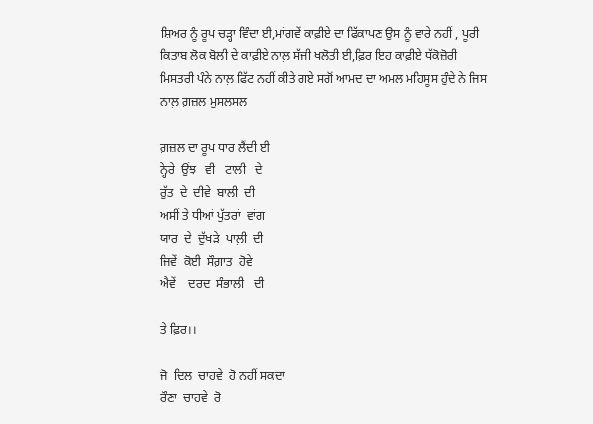ਸ਼ਿਅਰ ਨੂੰ ਰੂਪ ਚੜ੍ਹਾ ਵਿੰਦਾ ਈ,ਮਾਂਗਵੇਂ ਕਾਫ਼ੀਏ ਦਾ ਫਿੱਕਾਪਣ ਉਸ ਨੂੰ ਵਾਰੇ ਨਹੀਂ , ਪੂਰੀ ਕਿਤਾਬ ਲੋਕ ਬੋਲੀ ਦੇ ਕਾਫ਼ੀਏ ਨਾਲ਼ ਸੱਜੀ ਖਲੋਤੀ ਈ,ਫ਼ਿਰ ਇਹ ਕਾਫ਼ੀਏ ਧੱਕੋਜ਼ੋਰੀ ਮਿਸਤਰੀ ਪੰਨੇ ਨਾਲ਼ ਫਿੱਟ ਨਹੀਂ ਕੀਤੇ ਗਏ ਸਗੋਂ ਆਮਦ ਦਾ ਅਮਲ ਮਹਿਸੂਸ ਹੁੰਦੇ ਨੇ ਜਿਸ ਨਾਲ਼ ਗ਼ਜ਼ਲ ਮੁਸਲਸਲ

ਗ਼ਜ਼ਲ ਦਾ ਰੂਪ ਧਾਰ ਲੈਂਦੀ ਈ
ਨ੍ਹੇਰੇ  ਉਂਝ   ਵੀ   ਟਾਲੀ   ਦੇ
ਰੁੱਤ  ਦੇ  ਦੀਵੇ  ਬਾਲੀ  ਦੀ
ਅਸੀਂ ਤੇ ਧੀਆਂ ਪੁੱਤਰਾਂ  ਵਾਂਗ
ਯਾਰ  ਦੇ  ਦੁੱਖੜੇ  ਪਾਲ਼ੀ  ਦੀ
ਜਿਵੇਂ  ਕੋਈ  ਸੌਗ਼ਾਤ  ਹੋਵੇ
ਐਵੇਂ    ਦਰਦ  ਸੰਭਾਲੀ   ਦੀ

ਤੇ ਫ਼ਿਰ।।

ਜੋ  ਦਿਲ  ਚਾਹਵੇ  ਹੋ ਨਹੀਂ ਸਕਦਾ
ਰੌਣਾ  ਚਾਹਵੇ  ਰੋ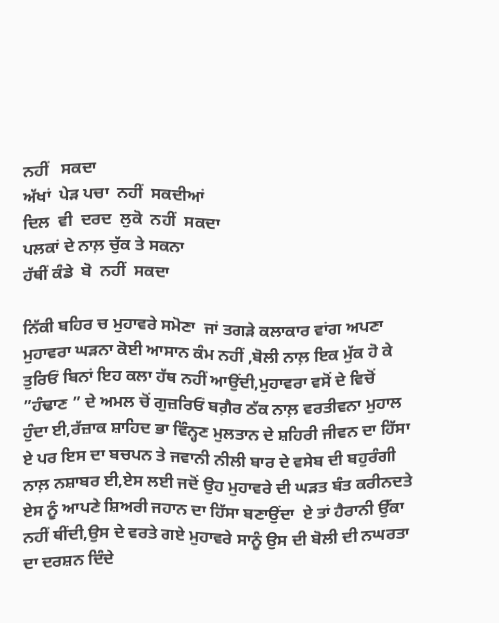ਨਹੀਂ   ਸਕਦਾ
ਅੱਖਾਂ  ਪੇੜ ਪਚਾ  ਨਹੀਂ  ਸਕਦੀਆਂ
ਦਿਲ  ਵੀ  ਦਰਦ  ਲੁਕੋ  ਨਹੀਂ  ਸਕਦਾ
ਪਲਕਾਂ ਦੇ ਨਾਲ਼ ਚੁੱਕ ਤੇ ਸਕਨਾ
ਹੱਥੀਂ ਕੰਡੇ  ਬੋ  ਨਹੀਂ  ਸਕਦਾ

ਨਿੱਕੀ ਬਹਿਰ ਚ ਮੁਹਾਵਰੇ ਸਮੋਣਾ  ਜਾਂ ਤਗੜੇ ਕਲਾਕਾਰ ਵਾਂਗ ਅਪਣਾ ਮੁਹਾਵਰਾ ਘੜਨਾ ਕੋਈ ਆਸਾਨ ਕੰਮ ਨਹੀਂ ,ਬੋਲੀ ਨਾਲ਼ ਇਕ ਮੁੱਕ ਹੋ ਕੇ ਤੁਰਿਓਂ ਬਿਨਾਂ ਇਹ ਕਲਾ ਹੱਥ ਨਹੀਂ ਆਉਂਦੀ,ਮੁਹਾਵਰਾ ਵਸੋਂ ਦੇ ਵਿਚੋਂ ”ਹੰਢਾਣ ” ਦੇ ਅਮਲ ਚੋਂ ਗੁਜ਼ਰਿਓਂ ਬਗ਼ੈਰ ਠੱਕ ਨਾਲ਼ ਵਰਤੀਵਨਾ ਮੁਹਾਲ ਹੁੰਦਾ ਈ,ਰੱਜ਼ਾਕ ਸ਼ਾਹਿਦ ਭਾ ਵਿੰਨ੍ਹਣ ਮੁਲਤਾਨ ਦੇ ਸ਼ਹਿਰੀ ਜੀਵਨ ਦਾ ਹਿੱਸਾ ਏ ਪਰ ਇਸ ਦਾ ਬਚਪਨ ਤੇ ਜਵਾਨੀ ਨੀਲੀ ਬਾਰ ਦੇ ਵਸੇਬ ਦੀ ਬਹੁਰੰਗੀ ਨਾਲ਼ ਨਸ਼ਾਬਰ ਈ,ਏਸ ਲਈ ਜਦੋਂ ਉਹ ਮੁਹਾਵਰੇ ਦੀ ਘੜਤ ਬੰਤ ਕਰੀਨਦਤੇ ਏਸ ਨੂੰ ਆਪਣੇ ਸ਼ਿਅਰੀ ਜਹਾਨ ਦਾ ਹਿੱਸਾ ਬਣਾਉਂਦਾ  ਏ ਤਾਂ ਹੈਰਾਨੀ ਉੱਕਾ ਨਹੀਂ ਥੀਂਦੀ,ਉਸ ਦੇ ਵਰਤੇ ਗਏ ਮੁਹਾਵਰੇ ਸਾਨੂੰ ਉਸ ਦੀ ਬੋਲੀ ਦੀ ਨਘਰਤਾ ਦਾ ਦਰਸ਼ਨ ਦਿੰਦੇ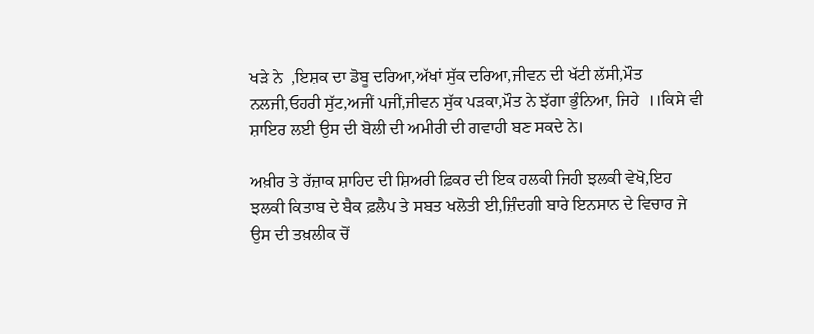ਖੜੇ ਨੇ  ,ਇਸ਼ਕ ਦਾ ਡੋਬੂ ਦਰਿਆ,ਅੱਖਾਂ ਸੁੱਕ ਦਰਿਆ,ਜੀਵਨ ਦੀ ਖੱਟੀ ਲੱਸੀ,ਮੌਤ ਨਲਜੀ,ਓਹਰੀ ਸੁੱਟ,ਅਜੀਂ ਪਜੀਂ,ਜੀਵਨ ਸੁੱਕ ਪੜਕਾ,ਮੌਤ ਨੇ ਝੱਗਾ ਭੁੰਨਿਆ, ਜਿਹੇ  ।।ਕਿਸੇ ਵੀ ਸ਼ਾਇਰ ਲਈ ਉਸ ਦੀ ਬੋਲੀ ਦੀ ਅਮੀਰੀ ਦੀ ਗਵਾਹੀ ਬਣ ਸਕਦੇ ਨੇ।

ਅਖ਼ੀਰ ਤੇ ਰੱਜ਼ਾਕ ਸ਼ਾਹਿਦ ਦੀ ਸ਼ਿਅਰੀ ਫ਼ਿਕਰ ਦੀ ਇਕ ਹਲਕੀ ਜਿਹੀ ਝਲਕੀ ਵੇਖੋ,ਇਹ ਝਲਕੀ ਕਿਤਾਬ ਦੇ ਬੈਕ ਫ਼ਲੈਪ ਤੇ ਸਬਤ ਖਲੋਤੀ ਈ,ਜ਼ਿੰਦਗੀ ਬਾਰੇ ਇਨਸਾਨ ਦੇ ਵਿਚਾਰ ਜੇ ਉਸ ਦੀ ਤਖ਼ਲੀਕ ਚੋਂ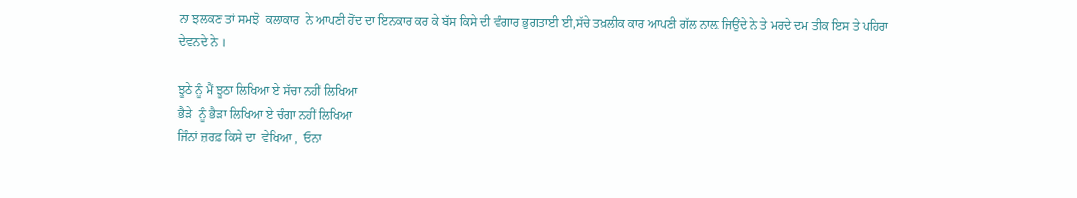ਨਾ ਝਲਕਣ ਤਾਂ ਸਮਝੋ  ਕਲਾਕਾਰ  ਨੇ ਆਪਣੀ ਹੋਂਦ ਦਾ ਇਨਕਾਰ ਕਰ ਕੇ ਬੱਸ ਕਿਸੇ ਦੀ ਵੰਗਾਰ ਭੁਗਤਾਈ ਈ,ਸੱਚੇ ਤਖ਼ਲੀਕ ਕਾਰ ਆਪਣੀ ਗੱਲ ਨਾਲ਼ ਜਿਉਂਦੇ ਨੇ ਤੇ ਮਰਦੇ ਦਮ ਤੀਕ ਇਸ ਤੇ ਪਹਿਰਾ ਦੇਵਨਦੇ ਨੇ ।

ਝੂਠੇ ਨੂੰ ਮੈਂ ਝੂਠਾ ਲਿਖਿਆ ਏ ਸੱਚਾ ਨਹੀਂ ਲਿਖਿਆ
ਭੈੜੇ  ਨੂੰ ਭੈੜਾ ਲਿਖਿਆ ਏ ਚੰਗਾ ਨਹੀਂ ਲਿਖਿਆ
ਜਿੰਨਾਂ ਜ਼ਰਫ਼ ਕਿਸੇ ਦਾ  ਵੇਖਿਆ ,  ਓਨਾ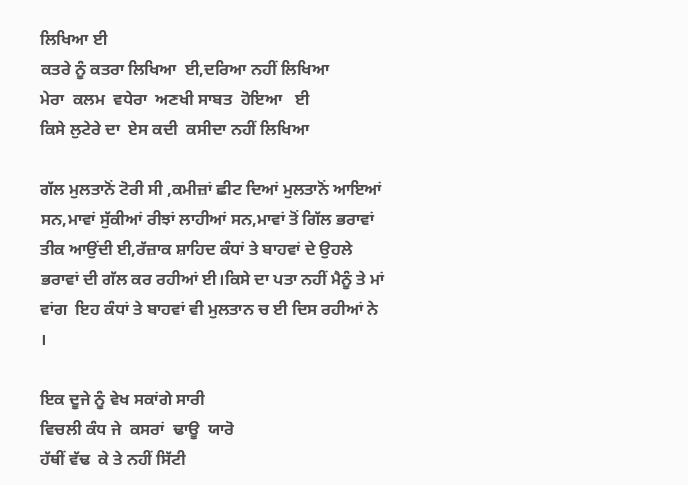ਲਿਖਿਆ ਈ
ਕਤਰੇ ਨੂੰ ਕਤਰਾ ਲਿਖਿਆ  ਈ,ਦਰਿਆ ਨਹੀਂ ਲਿਖਿਆ
ਮੇਰਾ  ਕਲਮ  ਵਧੇਰਾ  ਅਣਖੀ ਸਾਬਤ  ਹੋਇਆ   ਈ
ਕਿਸੇ ਲੁਟੇਰੇ ਦਾ  ਏਸ ਕਦੀ  ਕਸੀਦਾ ਨਹੀਂ ਲਿਖਿਆ

ਗੱਲ ਮੁਲਤਾਨੋਂ ਟੋਰੀ ਸੀ ,ਕਮੀਜ਼ਾਂ ਛੀਟ ਦਿਆਂ ਮੁਲਤਾਨੋਂ ਆਇਆਂ ਸਨ,ਮਾਵਾਂ ਸੁੱਕੀਆਂ ਰੀਝਾਂ ਲਾਹੀਆਂ ਸਨ,ਮਾਵਾਂ ਤੋਂ ਗਿੱਲ ਭਰਾਵਾਂ ਤੀਕ ਆਉਂਦੀ ਈ,ਰੱਜ਼ਾਕ ਸ਼ਾਹਿਦ ਕੰਧਾਂ ਤੇ ਬਾਹਵਾਂ ਦੇ ਉਹਲੇ ਭਰਾਵਾਂ ਦੀ ਗੱਲ ਕਰ ਰਹੀਆਂ ਈ।ਕਿਸੇ ਦਾ ਪਤਾ ਨਹੀਂ ਮੈਨੂੰ ਤੇ ਮਾਂ ਵਾਂਗ  ਇਹ ਕੰਧਾਂ ਤੇ ਬਾਹਵਾਂ ਵੀ ਮੁਲਤਾਨ ਚ ਈ ਦਿਸ ਰਹੀਆਂ ਨੇ ।

ਇਕ ਦੂਜੇ ਨੂੰ ਵੇਖ ਸਕਾਂਗੇ ਸਾਰੀ
ਵਿਚਲੀ ਕੰਧ ਜੇ  ਕਸਰਾਂ  ਢਾਊ  ਯਾਰੋ
ਹੱਥੀਂ ਵੱਢ  ਕੇ ਤੇ ਨਹੀਂ ਸਿੱਟੀ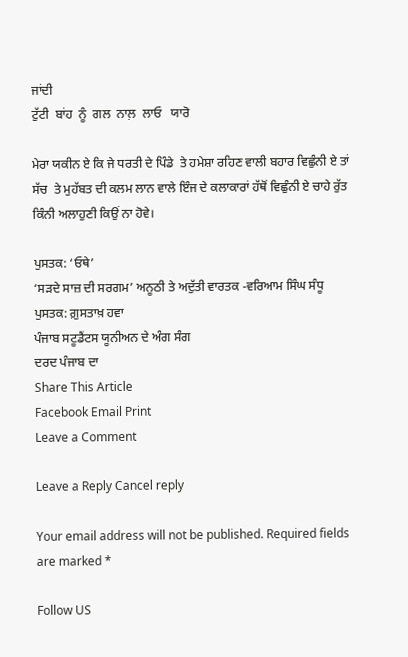ਜਾਂਦੀ
ਟੁੱਟੀ  ਬਾਂਹ  ਨੂੰ  ਗਲ  ਨਾਲ਼  ਲਾਓ   ਯਾਰੋ

ਮੇਰਾ ਯਕੀਨ ਏ ਕਿ ਜੇ ਧਰਤੀ ਦੇ ਪਿੰਡੇ  ਤੇ ਹਮੇਸ਼ਾ ਰਹਿਣ ਵਾਲੀ ਬਹਾਰ ਵਿਛੁੰਨੀ ਏ ਤਾਂ ਸੱਚ  ਤੇ ਮੁਹੱਬਤ ਦੀ ਕਲਮ ਲਾਨ ਵਾਲੇ ਇੰਜ ਦੇ ਕਲਾਕਾਰਾਂ ਹੱਥੋਂ ਵਿਛੁੰਨੀ ਏ ਚਾਹੇ ਰੁੱਤ ਕਿੰਨੀ ਅਲਾਹੁਣੀ ਕਿਉਂ ਨਾ ਹੋਵੇ।

ਪੁਸਤਕ: ‘ਓਥੇ’
‘ਸੜਦੇ ਸਾਜ਼ ਦੀ ਸਰਗਮ’ ਅਨੂਠੀ ਤੇ ਅਦੁੱਤੀ ਵਾਰਤਕ -ਵਰਿਆਮ ਸਿੰਘ ਸੰਧੂ
ਪੁਸਤਕ: ਗ਼ੁਸਤਾਖ਼ ਹਵਾ
ਪੰਜਾਬ ਸਟੂਡੈਂਟਸ ਯੂਨੀਅਨ ਦੇ ਅੰਗ ਸੰਗ
ਦਰਦ ਪੰਜਾਬ ਦਾ
Share This Article
Facebook Email Print
Leave a Comment

Leave a Reply Cancel reply

Your email address will not be published. Required fields are marked *

Follow US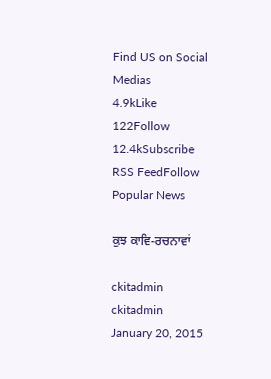Find US on Social Medias
4.9kLike
122Follow
12.4kSubscribe
RSS FeedFollow
Popular News

ਕੁਝ ਕਾਵਿ-ਰਚਨਾਵਾਂ

ckitadmin
ckitadmin
January 20, 2015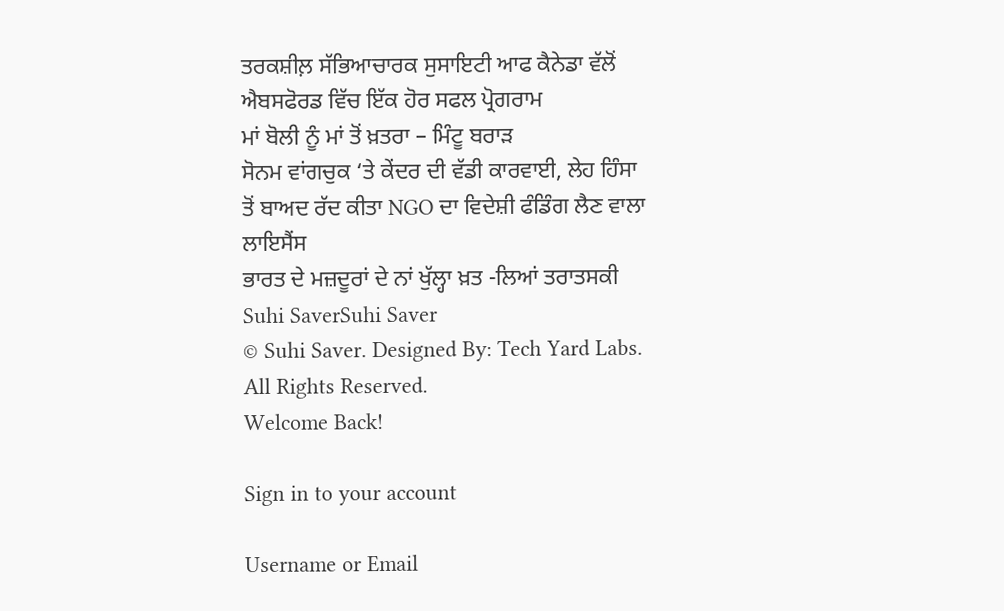ਤਰਕਸ਼ੀਲ਼ ਸੱਭਿਆਚਾਰਕ ਸੁਸਾਇਟੀ ਆਫ ਕੈਨੇਡਾ ਵੱਲੋਂ ਐਬਸਫੋਰਡ ਵਿੱਚ ਇੱਕ ਹੋਰ ਸਫਲ ਪ੍ਰੋਗਰਾਮ
ਮਾਂ ਬੋਲੀ ਨੂੰ ਮਾਂ ਤੋਂ ਖ਼ਤਰਾ – ਮਿੰਟੂ ਬਰਾੜ
ਸੋਨਮ ਵਾਂਗਚੁਕ ‘ਤੇ ਕੇਂਦਰ ਦੀ ਵੱਡੀ ਕਾਰਵਾਈ, ਲੇਹ ਹਿੰਸਾ ਤੋਂ ਬਾਅਦ ਰੱਦ ਕੀਤਾ NGO ਦਾ ਵਿਦੇਸ਼ੀ ਫੰਡਿੰਗ ਲੈਣ ਵਾਲਾ ਲਾਇਸੈਂਸ
ਭਾਰਤ ਦੇ ਮਜ਼ਦੂਰਾਂ ਦੇ ਨਾਂ ਖੁੱਲ੍ਹਾ ਖ਼ਤ -ਲਿਆਂ ਤਰਾਤਸਕੀ
Suhi SaverSuhi Saver
© Suhi Saver. Designed By: Tech Yard Labs. All Rights Reserved.
Welcome Back!

Sign in to your account

Username or Email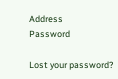Address
Password

Lost your password?